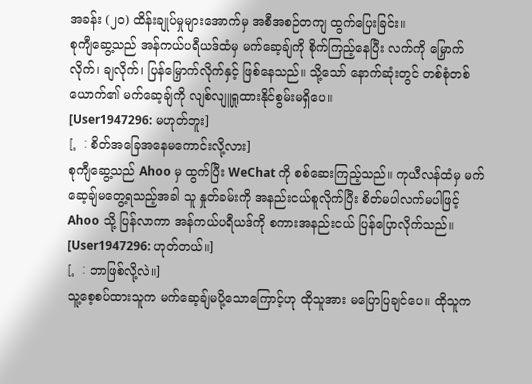အခန်း (၂၀) ထိန်းချုပ်မှုများအောက်မှ အစီအစဉ်တကျ ထွက်ပြေးခြင်း။
စုကျီဆွေ့သည် အန်ကယ်ပရီယဒ်ထံမှ မက်ဆေ့ချ်ကို စိုက်ကြည့်နေပြီး လက်ကို မြှောက်လိုက်၊ ချလိုက်၊ ပြန်မြှောက်လိုက်နှင့် ဖြစ်နေသည်။ သို့သော် နောက်ဆုံးတွင် တစ်စုံတစ်ယောက်၏ မက်ဆေ့ချ်ကို လျစ်လျူရှုထားနိုင်စွမ်းမရှိပေ။
[User1947296: မဟုတ်ဘူး]
[。: စိတ်အခြေအနေမကောင်းလို့လား]
စုကျီဆွေ့သည် Ahoo မှ ထွက်ပြီး WeChat ကို စစ်ဆေးကြည့်သည်။ ကုယီလန်ထံမှ မက်ဆေ့ချ်မတွေ့ရသည့်အခါ သူ နှုတ်ခမ်းကို အနည်းငယ်စူလိုက်ပြီး စိတ်မပါလက်မပါဖြင့် Ahoo သို့ ပြန်လာကာ အန်ကယ်ပရီယဒ်ကို စကားအနည်းငယ် ပြန်ပြောလိုက်သည်။
[User1947296: ဟုတ်တယ်။]
[。: ဘာဖြစ်လို့လဲ။]
သူ့စေ့စပ်ထားသူက မက်ဆေ့ချ်မပို့သောကြောင့်ဟု ထိုသူအား မပြောပြချင်ပေ။ ထိုသူက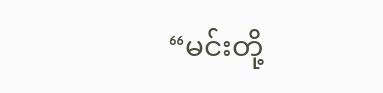“မင်းတို့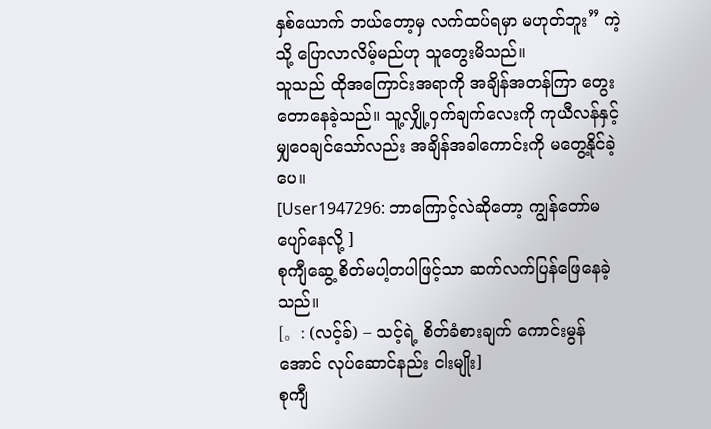နှစ်ယောက် ဘယ်တော့မှ လက်ထပ်ရမှာ မဟုတ်ဘူး” ကဲ့သို့ ပြောလာလိမ့်မည်ဟု သူတွေးမိသည်။
သူသည် ထိုအကြောင်းအရာကို အချိန်အတန်ကြာ တွေးတောနေခဲ့သည်။ သူ့လျှို့ဝှက်ချက်လေးကို ကုယီလန်နှင့် မျှဝေချင်သော်လည်း အချိန်အခါကောင်းကို မတွေ့နိုင်ခဲ့ပေ။
[User1947296: ဘာကြောင့်လဲဆိုတော့ ကျွန်တော်မပျော်နေလို့ ]
စုကျီဆွေ့ စိတ်မပါ့တပါဖြင့်သာ ဆက်လက်ပြန်ဖြေနေခဲ့သည်။
[。: (လင့်ခ်) – သင့်ရဲ့ စိတ်ခံစားချက် ကောင်းမွန်အောင် လုပ်ဆောင်နည်း ငါးမျိုး]
စုကျီ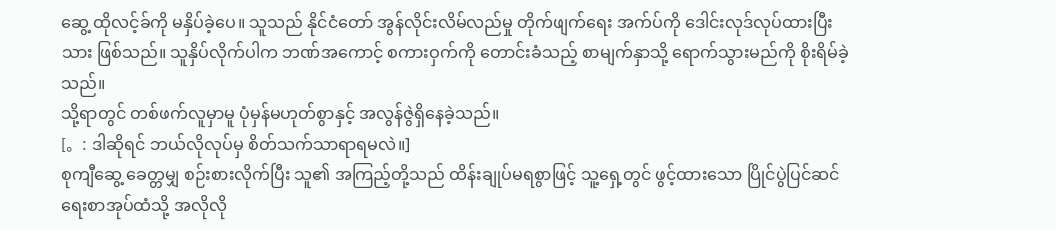ဆွေ့ ထိုလင့်ခ်ကို မနှိပ်ခဲ့ပေ။ သူသည် နိုင်ငံတော် အွန်လိုင်းလိမ်လည်မှု တိုက်ဖျက်ရေး အက်ပ်ကို ဒေါင်းလုဒ်လုပ်ထားပြီးသား ဖြစ်သည်။ သူနှိပ်လိုက်ပါက ဘဏ်အကောင့် စကားဝှက်ကို တောင်းခံသည့် စာမျက်နှာသို့ ရောက်သွားမည်ကို စိုးရိမ်ခဲ့သည်။
သို့ရာတွင် တစ်ဖက်လူမှာမူ ပုံမှန်မဟုတ်စွာနှင့် အလွန်ဇွဲရှိနေခဲ့သည်။
[。: ဒါဆိုရင် ဘယ်လိုလုပ်မှ စိတ်သက်သာရာရမလဲ။]
စုကျီဆွေ့ ခေတ္တမျှ စဉ်းစားလိုက်ပြီး သူ၏ အကြည့်တို့သည် ထိန်းချုပ်မရစွာဖြင့် သူ့ရှေ့တွင် ဖွင့်ထားသော ပြိုင်ပွဲပြင်ဆင်ရေးစာအုပ်ထံသို့ အလိုလို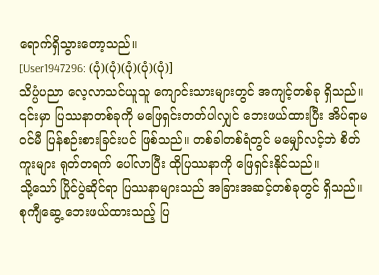ရောက်ရှိသွားတော့သည်။
[User1947296: (ပုံ)(ပုံ)(ပုံ)(ပုံ)(ပုံ)]
သိပ္ပံပညာ လေ့လာသင်ယူသူ ကျောင်းသားများတွင် အကျင့်တစ်ခု ရှိသည်။ ၎င်းမှာ ပြဿနာတစ်ခုကို မဖြေရှင်းတတ်ပါလျှင် ဘေးဖယ်ထားပြီး အိပ်ရာမဝင်မီ ပြန်စဉ်းစားခြင်းပင် ဖြစ်သည်။ တစ်ခါတစ်ရံတွင် မမျှော်လင့်ဘဲ စိတ်ကူးများ ရုတ်တရက် ပေါ်လာပြီး ထိုပြဿနာကို ဖြေရှင်းနိုင်သည်။
သို့သော် ပြိုင်ပွဲဆိုင်ရာ ပြဿနာများသည် အခြားအဆင့်တစ်ခုတွင် ရှိသည်။
စုကျီဆွေ့ ဘေးဖယ်ထားသည့် ပြ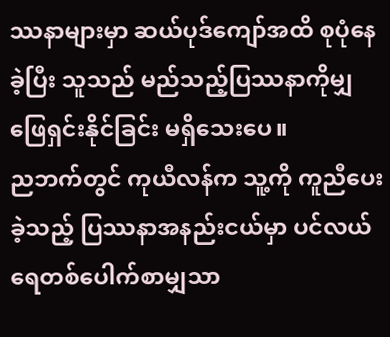ဿနာများမှာ ဆယ်ပုဒ်ကျော်အထိ စုပုံနေခဲ့ပြီး သူသည် မည်သည့်ပြဿနာကိုမျှ ဖြေရှင်းနိုင်ခြင်း မရှိသေးပေ။
ညဘက်တွင် ကုယီလန်က သူ့ကို ကူညီပေးခဲ့သည့် ပြဿနာအနည်းငယ်မှာ ပင်လယ်ရေတစ်ပေါက်စာမျှသာ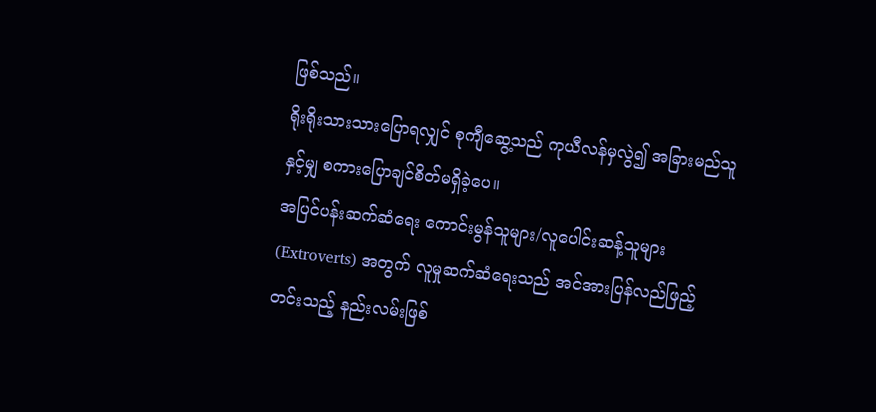ဖြစ်သည်။
ရိုးရိုးသားသားပြောရလျှင် စုကျီဆွေ့သည် ကုယီလန်မှလွဲ၍ အခြားမည်သူနှင့်မျှ စကားပြောချင်စိတ်မရှိခဲ့ပေ။
အပြင်ပန်းဆက်ဆံရေး ကောင်းမွန်သူများ/လူပေါင်းဆန့်သူများ (Extroverts) အတွက် လူမှုဆက်ဆံရေးသည် အင်အားပြန်လည်ဖြည့်တင်းသည့် နည်းလမ်းဖြစ်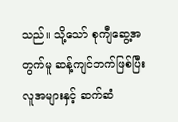သည်။ သို့သော် စုကျီဆွေ့အတွက်မူ ဆန့်ကျင်ဘက်ဖြစ်ပြီး လူအများနှင့် ဆက်ဆံ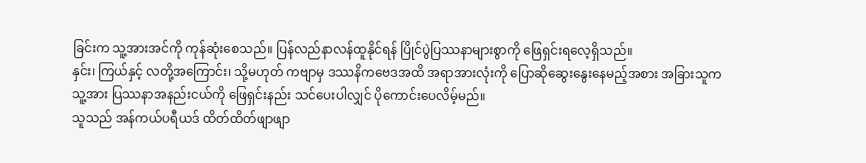ခြင်းက သူ့အားအင်ကို ကုန်ဆုံးစေသည်။ ပြန်လည်နာလန်ထူနိုင်ရန် ပြိုင်ပွဲပြဿနာများစွာကို ဖြေရှင်းရလေ့ရှိသည်။
နှင်း၊ ကြယ်နှင့် လတို့အကြောင်း၊ သို့မဟုတ် ကဗျာမှ ဒဿနိကဗေဒအထိ အရာအားလုံးကို ပြောဆိုဆွေးနွေးနေမည့်အစား အခြားသူက သူ့အား ပြဿနာအနည်းငယ်ကို ဖြေရှင်းနည်း သင်ပေးပါလျှင် ပိုကောင်းပေလိမ့်မည်။
သူသည် အန်ကယ်ပရီယဒ် ထိတ်ထိတ်ဖျာဖျာ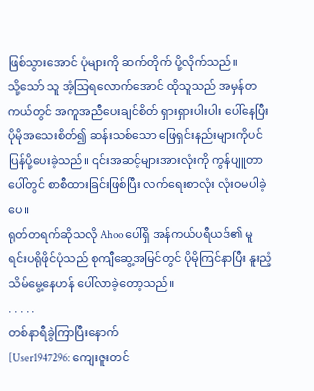ဖြစ်သွားအောင် ပုံများကို ဆက်တိုက် ပို့လိုက်သည်။
သို့သော် သူ အံ့သြရလောက်အောင် ထိုသူသည် အမှန်တကယ်တွင် အကူအညီပေးချင်စိတ် ရှားရှားပါးပါး ပေါ်နေပြီး ပိုမိုအသေးစိတ်၍ ဆန်းသစ်သော ဖြေရှင်းနည်းများကိုပင် ပြန်ပို့ပေးခဲ့သည်။ ၎င်းအဆင့်များအားလုံးကို ကွန်ပျူတာပေါ်တွင် စာစီထားခြင်းဖြစ်ပြီး လက်ရေးစာလုံး လုံးဝမပါခဲ့ပေ။
ရုတ်တရက်ဆိုသလို Ahoo ပေါ်ရှိ အန်ကယ်ပရီယဒ်၏ မူရင်းပရိုဖိုင်ပုံသည် စုကျီဆွေ့အမြင်တွင် ပိုမိုကြင်နာပြီး နူးညံ့သိမ်မွေ့နေဟန် ပေါ်လာခဲ့တော့သည်။
. . . . .
တစ်နာရီခွဲကြာပြီးနောက်
[User1947296: ကျေးဇူးတင်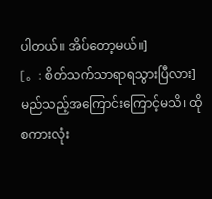ပါတယ်။ အိပ်တော့မယ်။]
[。: စိတ်သက်သာရာရသွားပြီလား]
မည်သည့်အကြောင်းကြောင့်မသိ၊ ထိုစကားလုံး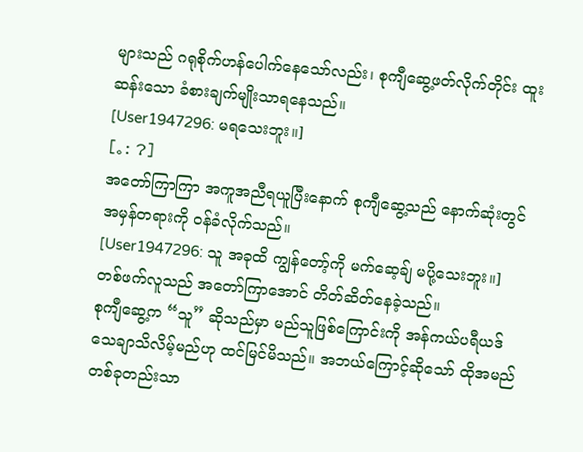များသည် ဂရုစိုက်ဟန်ပေါက်နေသော်လည်း၊ စုကျီဆွေ့ဖတ်လိုက်တိုင်း ထူးဆန်းသော ခံစားချက်မျိုးသာရနေသည်။
[User1947296: မရသေးဘူး။]
[。: ?]
အတော်ကြာကြာ အကူအညီရယူပြီးနောက် စုကျီဆွေ့သည် နောက်ဆုံးတွင် အမှန်တရားကို ဝန်ခံလိုက်သည်။
[User1947296: သူ အခုထိ ကျွန်တော့်ကို မက်ဆေ့ချ် မပို့သေးဘူး။]
တစ်ဖက်လူသည် အတော်ကြာအောင် တိတ်ဆိတ်နေခဲ့သည်။
စုကျီဆွေ့က “သူ” ဆိုသည်မှာ မည်သူဖြစ်ကြောင်းကို အန်ကယ်ပရီယဒ် သေချာသိလိမ့်မည်ဟု ထင်မြင်မိသည်။ အဘယ်ကြောင့်ဆိုသော် ထိုအမည်တစ်ခုတည်းသာ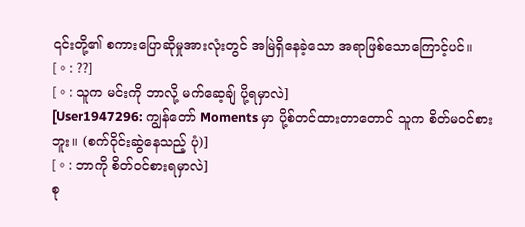၎င်းတို့၏ စကားပြောဆိုမှုအားလုံးတွင် အမြဲရှိနေခဲ့သော အရာဖြစ်သောကြောင့်ပင်။
[。: ??]
[。: သူက မင်းကို ဘာလို့ မက်ဆေ့ချ် ပို့ရမှာလဲ]
[User1947296: ကျွန်တော် Moments မှာ ပို့စ်တင်ထားတာတောင် သူက စိတ်မဝင်စားဘူး။ (စက်ဝိုင်းဆွဲနေသည့် ပုံ)]
[。: ဘာကို စိတ်ဝင်စားရမှာလဲ]
စု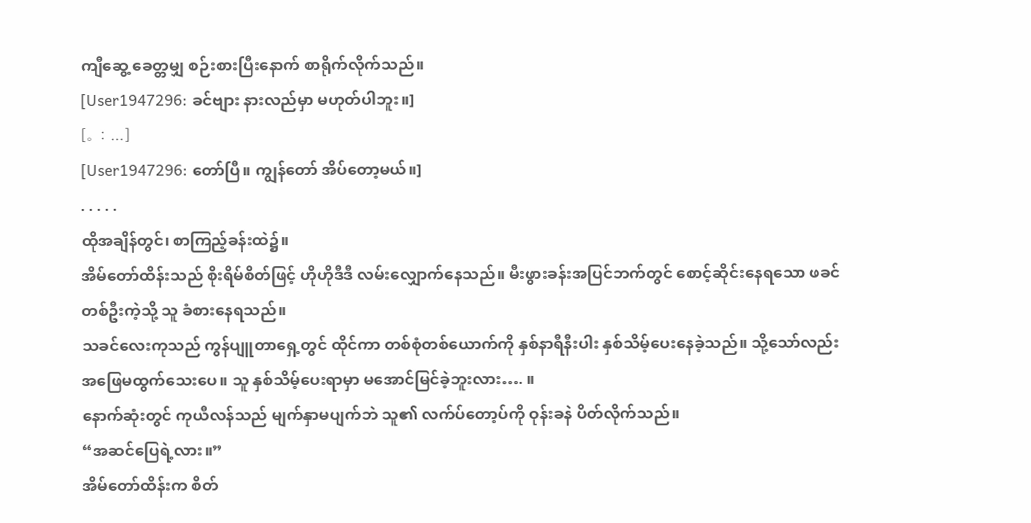ကျီဆွေ့ ခေတ္တမျှ စဉ်းစားပြီးနောက် စာရိုက်လိုက်သည်။
[User1947296: ခင်ဗျား နားလည်မှာ မဟုတ်ပါဘူး။]
[。: …]
[User1947296: တော်ပြီ။ ကျွန်တော် အိပ်တော့မယ်။]
. . . . .
ထိုအချိန်တွင်၊ စာကြည့်ခန်းထဲ၌။
အိမ်တော်ထိန်းသည် စိုးရိမ်စိတ်ဖြင့် ဟိုဟိုဒီဒီ လမ်းလျှောက်နေသည်။ မီးဖွားခန်းအပြင်ဘက်တွင် စောင့်ဆိုင်းနေရသော ဖခင်တစ်ဦးကဲ့သို့ သူ ခံစားနေရသည်။
သခင်လေးကုသည် ကွန်ပျူတာရှေ့တွင် ထိုင်ကာ တစ်စုံတစ်ယောက်ကို နှစ်နာရီနီးပါး နှစ်သိမ့်ပေးနေခဲ့သည်။ သို့သော်လည်း အဖြေမထွက်သေးပေ။ သူ နှစ်သိမ့်ပေးရာမှာ မအောင်မြင်ခဲ့ဘူးလား…. ။
နောက်ဆုံးတွင် ကုယီလန်သည် မျက်နှာမပျက်ဘဲ သူ၏ လက်ပ်တော့ပ်ကို ဝုန်းခနဲ ပိတ်လိုက်သည်။
“အဆင်ပြေရဲ့လား။”
အိမ်တော်ထိန်းက စိတ်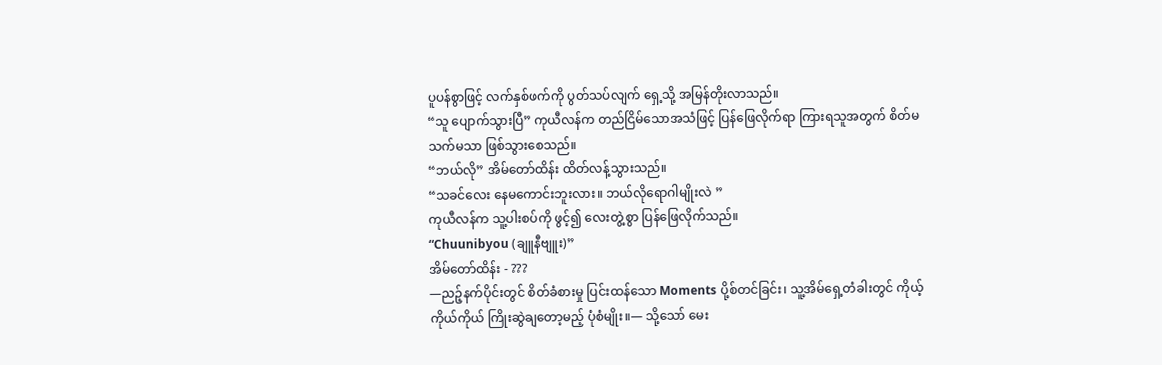ပူပန်စွာဖြင့် လက်နှစ်ဖက်ကို ပွတ်သပ်လျက် ရှေ့သို့ အမြန်တိုးလာသည်။
“သူ ပျောက်သွားပြီ” ကုယီလန်က တည်ငြိမ်သောအသံဖြင့် ပြန်ဖြေလိုက်ရာ ကြားရသူအတွက် စိတ်မသက်မသာ ဖြစ်သွားစေသည်။
“ဘယ်လို” အိမ်တော်ထိန်း ထိတ်လန့်သွားသည်။
“သခင်လေး နေမကောင်းဘူးလား။ ဘယ်လိုရောဂါမျိုးလဲ ”
ကုယီလန်က သူ့ပါးစပ်ကို ဖွင့်၍ လေးတွဲ့စွာ ပြန်ဖြေလိုက်သည်။
“Chuunibyou (ချူနီဗျူး)”
အိမ်တော်ထိန်း - ???
—ညဉ့်နက်ပိုင်းတွင် စိတ်ခံစားမှု ပြင်းထန်သော Moments ပို့စ်တင်ခြင်း၊ သူ့အိမ်ရှေ့တံခါးတွင် ကိုယ့်ကိုယ်ကိုယ် ကြိုးဆွဲချတော့မည့် ပုံစံမျိုး။— သို့သော် မေး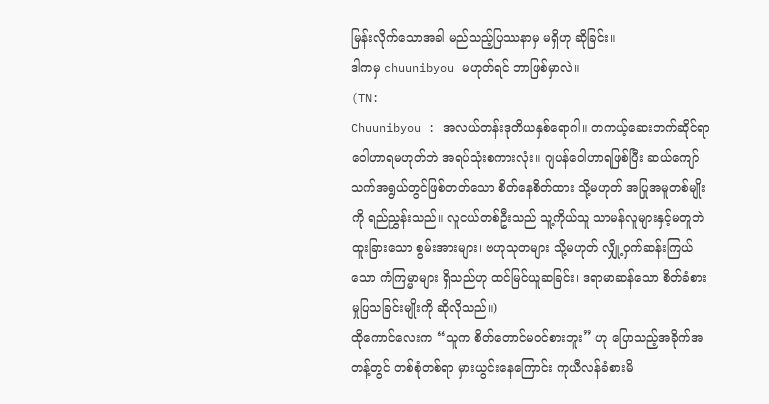မြန်းလိုက်သောအခါ မည်သည့်ပြဿနာမှ မရှိဟု ဆိုခြင်း။
ဒါကမှ chuunibyou မဟုတ်ရင် ဘာဖြစ်မှာလဲ။
(TN:
Chuunibyou : အလယ်တန်းဒုတိယနှစ်ရောဂါ။ တကယ့်ဆေးဘက်ဆိုင်ရာဝေါဟာရမဟုတ်ဘဲ အရပ်သုံးစကားလုံး။ ဂျပန်ဝေါဟာရဖြစ်ပြီး ဆယ်ကျော်သက်အရွယ်တွင်ဖြစ်တတ်သော စိတ်နေစိတ်ထား သို့မဟုတ် အပြုအမူတစ်မျိုးကို ရည်ညွှန်းသည်။ လူငယ်တစ်ဦးသည် သူ့ကိုယ်သူ သာမန်လူများနှင့်မတူဘဲ ထူးခြားသော စွမ်းအားများ၊ ဗဟုသုတများ သို့မဟုတ် လျှို့ဝှက်ဆန်းကြယ်သော ကံကြမ္မာများ ရှိသည်ဟု ထင်မြင်ယူဆခြင်း၊ ဒရာမာဆန်သော စိတ်ခံစားမှုပြသခြင်းမျိုးကို ဆိုလိုသည်။)
ထိုကောင်လေးက “သူက စိတ်တောင်မဝင်စားဘူး” ဟု ပြောသည့်အခိုက်အတန့်တွင် တစ်စုံတစ်ရာ မှားယွင်းနေကြောင်း ကုယီလန်ခံစားမိ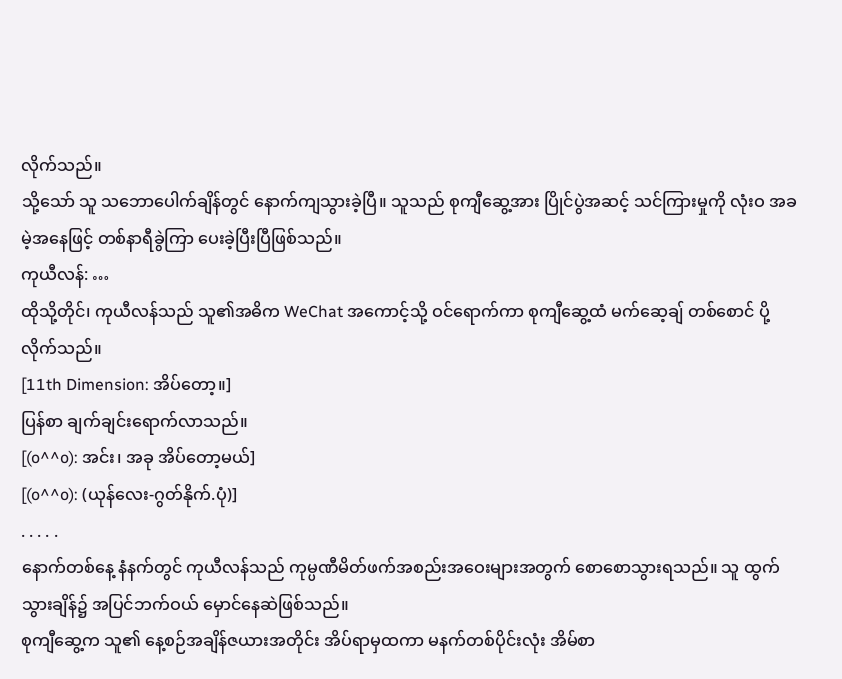လိုက်သည်။
သို့သော် သူ သဘောပေါက်ချိန်တွင် နောက်ကျသွားခဲ့ပြီ။ သူသည် စုကျီဆွေ့အား ပြိုင်ပွဲအဆင့် သင်ကြားမှုကို လုံးဝ အခမဲ့အနေဖြင့် တစ်နာရီခွဲကြာ ပေးခဲ့ပြီးပြီဖြစ်သည်။
ကုယီလန်: …
ထိုသို့တိုင်၊ ကုယီလန်သည် သူ၏အဓိက WeChat အကောင့်သို့ ဝင်ရောက်ကာ စုကျီဆွေ့ထံ မက်ဆေ့ချ် တစ်စောင် ပို့လိုက်သည်။
[11th Dimension: အိပ်တော့။]
ပြန်စာ ချက်ချင်းရောက်လာသည်။
[(o^^o): အင်း၊ အခု အိပ်တော့မယ်]
[(o^^o): (ယုန်လေး-ဂွတ်နိုက်.ပုံ)]
. . . . .
နောက်တစ်နေ့ နံနက်တွင် ကုယီလန်သည် ကုမ္ပဏီမိတ်ဖက်အစည်းအဝေးများအတွက် စောစောသွားရသည်။ သူ ထွက်သွားချိန်၌ အပြင်ဘက်ဝယ် မှောင်နေဆဲဖြစ်သည်။
စုကျီဆွေ့က သူ၏ နေ့စဉ်အချိန်ဇယားအတိုင်း အိပ်ရာမှထကာ မနက်တစ်ပိုင်းလုံး အိမ်စာ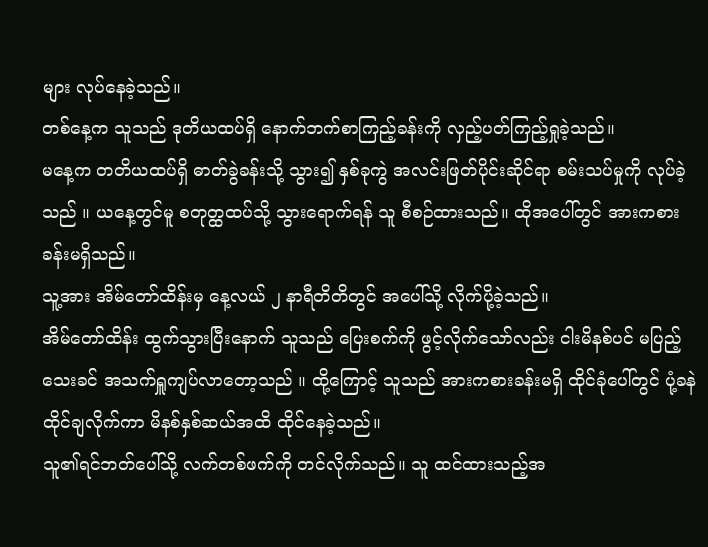များ လုပ်နေခဲ့သည်။
တစ်နေ့က သူသည် ဒုတိယထပ်ရှိ နောက်ဘက်စာကြည့်ခန်းကို လှည့်ပတ်ကြည့်ရှုခဲ့သည်။
မနေ့က တတိယထပ်ရှိ ဓာတ်ခွဲခန်းသို့ သွား၍ နှစ်ခုကွဲ အလင်းဖြတ်ပိုင်းဆိုင်ရာ စမ်းသပ်မှုကို လုပ်ခဲ့သည် ။ ယနေ့တွင်မူ စတုတ္ထထပ်သို့ သွားရောက်ရန် သူ စီစဉ်ထားသည်။ ထိုအပေါ်တွင် အားကစားခန်းမရှိသည်။
သူ့အား အိမ်တော်ထိန်းမှ နေ့လယ် ၂ နာရီတိတိတွင် အပေါ်သို့ လိုက်ပို့ခဲ့သည်။
အိမ်တော်ထိန်း ထွက်သွားပြီးနောက် သူသည် ပြေးစက်ကို ဖွင့်လိုက်သော်လည်း ငါးမိနစ်ပင် မပြည့်သေးခင် အသက်ရှူကျပ်လာတော့သည် ။ ထို့ကြောင့် သူသည် အားကစားခန်းမရှိ ထိုင်ခုံပေါ်တွင် ပုံ့ခနဲ ထိုင်ချလိုက်ကာ မိနစ်နှစ်ဆယ်အထိ ထိုင်နေခဲ့သည်။
သူ၏ရင်ဘတ်ပေါ်သို့ လက်တစ်ဖက်ကို တင်လိုက်သည်။ သူ ထင်ထားသည့်အ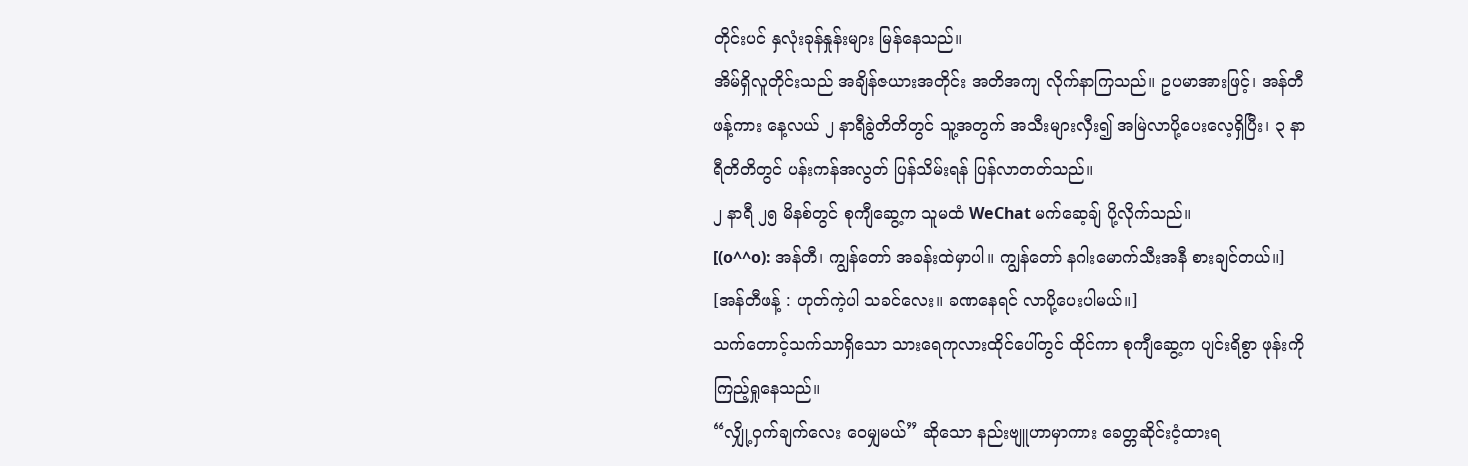တိုင်းပင် နှလုံးခုန်နှုန်းများ မြန်နေသည်။
အိမ်ရှိလူတိုင်းသည် အချိန်ဇယားအတိုင်း အတိအကျ လိုက်နာကြသည်။ ဥပမာအားဖြင့်၊ အန်တီဖန့်ကား နေ့လယ် ၂ နာရီခွဲတိတိတွင် သူ့အတွက် အသီးများလှီး၍ အမြဲလာပို့ပေးလေ့ရှိပြီး၊ ၃ နာရီတိတိတွင် ပန်းကန်အလွတ် ပြန်သိမ်းရန် ပြန်လာတတ်သည်။
၂ နာရီ ၂၅ မိနစ်တွင် စုကျီဆွေ့က သူမထံ WeChat မက်ဆေ့ချ် ပို့လိုက်သည်။
[(o^^o): အန်တီ၊ ကျွန်တော် အခန်းထဲမှာပါ။ ကျွန်တော် နဂါးမောက်သီးအနီ စားချင်တယ်။]
[အန်တီဖန့် : ဟုတ်ကဲ့ပါ သခင်လေး။ ခဏနေရင် လာပို့ပေးပါမယ်။]
သက်တောင့်သက်သာရှိသော သားရေကုလားထိုင်ပေါ်တွင် ထိုင်ကာ စုကျီဆွေ့က ပျင်းရိစွာ ဖုန်းကို ကြည့်ရှုနေသည်။
“လျှို့ဝှက်ချက်လေး ဝေမျှမယ်” ဆိုသော နည်းဗျူဟာမှာကား ခေတ္တဆိုင်းငံ့ထားရ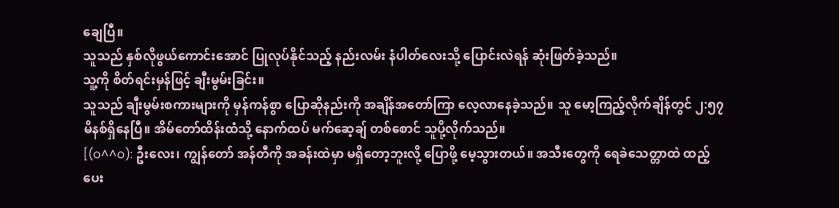ချေပြီ။
သူသည် နှစ်လိုဖွယ်ကောင်းအောင် ပြုလုပ်နိုင်သည့် နည်းလမ်း နံပါတ်လေးသို့ ပြောင်းလဲရန် ဆုံးဖြတ်ခဲ့သည်။
သူ့ကို စိတ်ရင်းမှန်ဖြင့် ချီးမွမ်းခြင်း။
သူသည် ချီးမွမ်းစကားများကို မှန်ကန်စွာ ပြောဆိုနည်းကို အချိန်အတော်ကြာ လေ့လာနေခဲ့သည်။ သူ မော့ကြည့်လိုက်ချိန်တွင် ၂:၅၇ မိနစ်ရှိနေပြီ။ အိမ်တော်ထိန်းထံသို့ နောက်ထပ် မက်ဆေ့ချ် တစ်စောင် သူပို့လိုက်သည်။
[(o^^o): ဦးလေး၊ ကျွန်တော် အန်တီကို အခန်းထဲမှာ မရှိတော့ဘူးလို့ ပြောဖို့ မေ့သွားတယ်။ အသီးတွေကို ရေခဲသေတ္တာထဲ ထည့်ပေး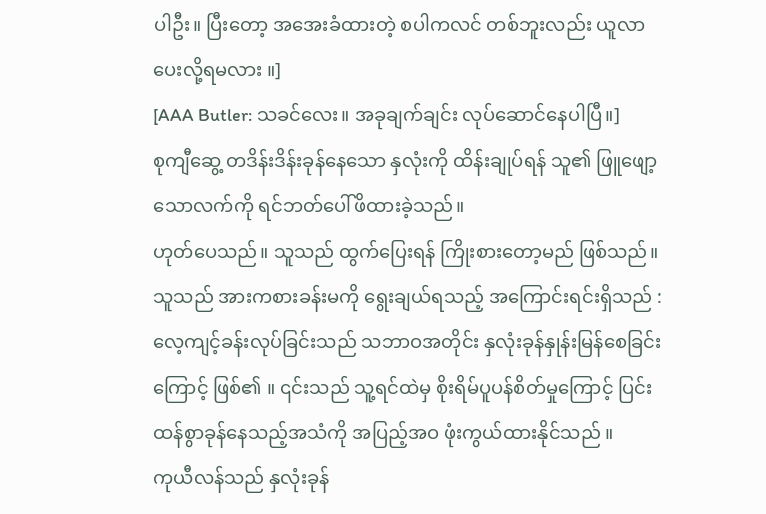ပါဦး။ ပြီးတော့ အအေးခံထားတဲ့ စပါကလင် တစ်ဘူးလည်း ယူလာပေးလို့ရမလား ။]
[AAA Butler: သခင်လေး။ အခုချက်ချင်း လုပ်ဆောင်နေပါပြီ။]
စုကျီဆွေ့ တဒိန်းဒိန်းခုန်နေသော နှလုံးကို ထိန်းချုပ်ရန် သူ၏ ဖြူဖျော့သောလက်ကို ရင်ဘတ်ပေါ်ဖိထားခဲ့သည်။
ဟုတ်ပေသည်။ သူသည် ထွက်ပြေးရန် ကြိုးစားတော့မည် ဖြစ်သည်။
သူသည် အားကစားခန်းမကို ရွေးချယ်ရသည့် အကြောင်းရင်းရှိသည် : လေ့ကျင့်ခန်းလုပ်ခြင်းသည် သဘာဝအတိုင်း နှလုံးခုန်နှုန်းမြန်စေခြင်းကြောင့် ဖြစ်၏ ။ ၎င်းသည် သူ့ရင်ထဲမှ စိုးရိမ်ပူပန်စိတ်မှုကြောင့် ပြင်းထန်စွာခုန်နေသည့်အသံကို အပြည့်အဝ ဖုံးကွယ်ထားနိုင်သည် ။
ကုယီလန်သည် နှလုံးခုန်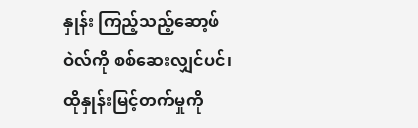နှုန်း ကြည့်သည့်ဆော့ဖ်ဝဲလ်ကို စစ်ဆေးလျှင်ပင်၊ ထိုနှုန်းမြင့်တက်မှုကို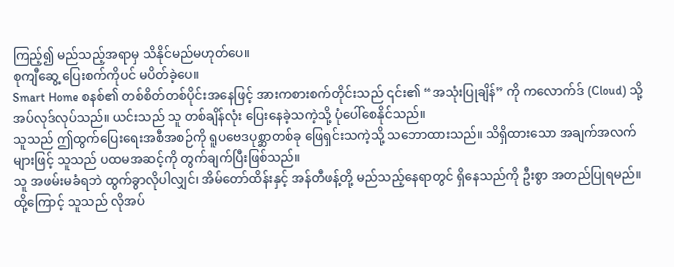ကြည့်၍ မည်သည့်အရာမှ သိနိုင်မည်မဟုတ်ပေ။
စုကျီဆွေ့ ပြေးစက်ကိုပင် မပိတ်ခဲ့ပေ။
Smart Home စနစ်၏ တစ်စိတ်တစ်ပိုင်းအနေဖြင့် အားကစားစက်တိုင်းသည် ၎င်း၏ “အသုံးပြုချိန်” ကို ကလောက်ဒ် (Cloud) သို့ အပ်လုဒ်လုပ်သည်။ ယင်းသည် သူ တစ်ချိန်လုံး ပြေးနေခဲ့သကဲ့သို့ ပုံပေါ်စေနိုင်သည်။
သူသည် ဤထွက်ပြေးရေးအစီအစဉ်ကို ရူပဗေဒပုစ္ဆာတစ်ခု ဖြေရှင်းသကဲ့သို့ သဘောထားသည်။ သိရှိထားသော အချက်အလက်များဖြင့် သူသည် ပထမအဆင့်ကို တွက်ချက်ပြီးဖြစ်သည်။
သူ အဖမ်းမခံရဘဲ ထွက်ခွာလိုပါလျှင်၊ အိမ်တော်ထိန်းနှင့် အန်တီဖန့်တို့ မည်သည့်နေရာတွင် ရှိနေသည်ကို ဦးစွာ အတည်ပြုရမည်။
ထို့ကြောင့် သူသည် လိုအပ်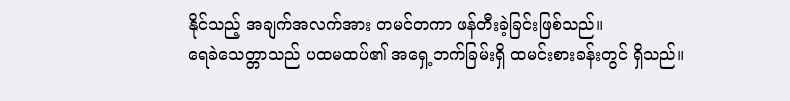နိုင်သည့် အချက်အလက်အား တမင်တကာ ဖန်တီးခဲ့ခြင်းဖြစ်သည်။
ရေခဲသေတ္တာသည် ပထမထပ်၏ အရှေ့ဘက်ခြမ်းရှိ ထမင်းစားခန်းတွင် ရှိသည်။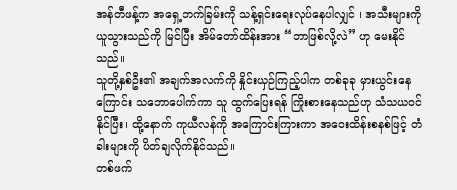အန်တီဖန့်က အရှေ့ဘက်ခြမ်းကို သန့်ရှင်းရေးလုပ်နေပါလျှင် ၊ အသီးများကို ယူသွားသည်ကို မြင်ပြီး အိမ်တော်ထိန်းအား “ဘာဖြစ်လို့လဲ” ဟု မေးနိုင်သည်။
သူတို့နှစ်ဦး၏ အချက်အလက်ကို နှိုင်းယှဉ်ကြည့်ပါက တစ်ခုခု မှားယွင်းနေကြောင်း သဘောပေါက်ကာ သူ ထွက်ပြေးရန် ကြိုးစားနေသည်ဟု သံသယဝင်နိုင်ပြီး၊ ထို့နောက် ကုယီလန်ကို အကြောင်းကြားကာ အဝေးထိန်းစနစ်ဖြင့် တံခါးများကို ပိတ်ချလိုက်နိုင်သည်။
တစ်ဖက်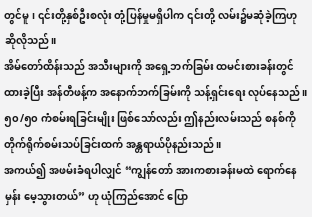တွင်မူ၊ ၎င်းတို့နှစ်ဦးစလုံး တုံ့ပြန်မှုမရှိပါက ၎င်းတို့ လမ်း၌မဆုံခဲ့ကြဟု ဆိုလိုသည်။
အိမ်တော်ထိန်းသည် အသီးများကို အရှေ့ဘက်ခြမ်း ထမင်းစားခန်းတွင် ထားခဲ့ပြီး အန်တီဖန့်က အနောက်ဘက်ခြမ်းကို သန့်ရှင်းရေး လုပ်နေသည်။
၅၀/၅၀ ကံစမ်းရခြင်းမျိုး ဖြစ်သော်လည်း ဤနည်းလမ်းသည် စနစ်ကို တိုက်ရိုက်စမ်းသပ်ခြင်းထက် အန္တရာယ်ပိုနည်းသည်။
အကယ်၍ အဖမ်းခံရပါလျှင် “ကျွန်တော် အားကစားခန်းမထဲ ရောက်နေမှန်း မေ့သွားတယ်” ဟု ယုံကြည်အောင် ပြော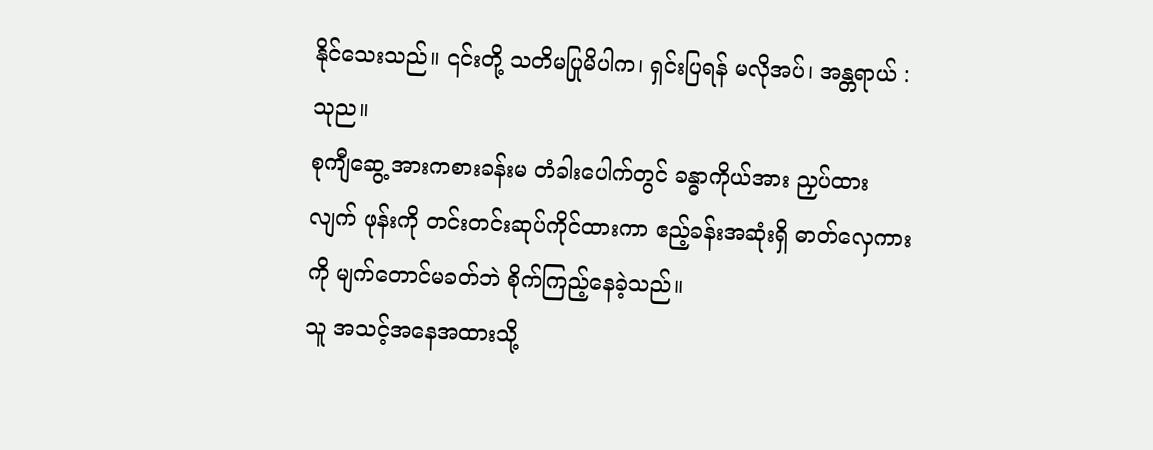နိုင်သေးသည်။ ၎င်းတို့ သတိမပြုမိပါက၊ ရှင်းပြရန် မလိုအပ်၊ အန္တရာယ် : သုည။
စုကျီဆွေ့ အားကစားခန်းမ တံခါးပေါက်တွင် ခန္ဓာကိုယ်အား ညှပ်ထားလျက် ဖုန်းကို တင်းတင်းဆုပ်ကိုင်ထားကာ ဧည့်ခန်းအဆုံးရှိ ဓာတ်လှေကားကို မျက်တောင်မခတ်ဘဲ စိုက်ကြည့်နေခဲ့သည်။
သူ အသင့်အနေအထားသို့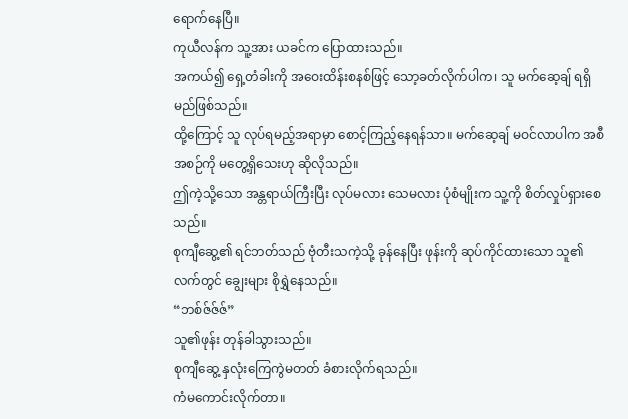ရောက်နေပြီ။
ကုယီလန်က သူ့အား ယခင်က ပြောထားသည်။
အကယ်၍ ရှေ့တံခါးကို အဝေးထိန်းစနစ်ဖြင့် သော့ခတ်လိုက်ပါက၊ သူ မက်ဆေ့ချ် ရရှိမည်ဖြစ်သည်။
ထို့ကြောင့် သူ လုပ်ရမည့်အရာမှာ စောင့်ကြည့်နေရန်သာ။ မက်ဆေ့ချ် မဝင်လာပါက အစီအစဉ်ကို မတွေ့ရှိသေးဟု ဆိုလိုသည်။
ဤကဲ့သို့သော အန္တရာယ်ကြီးပြီး လုပ်မလား သေမလား ပုံစံမျိုးက သူ့ကို စိတ်လှုပ်ရှားစေသည်။
စုကျီဆွေ့၏ ရင်ဘတ်သည် ဗုံတီးသကဲ့သို့ ခုန်နေပြီး ဖုန်းကို ဆုပ်ကိုင်ထားသော သူ၏လက်တွင် ချွေးများ စိုရွှဲနေသည်။
“ဘစ်ဇ်ဇ်ဇ်”
သူ၏ဖုန်း တုန်ခါသွားသည်။
စုကျီဆွေ့ နှလုံးကြေကွဲမတတ် ခံစားလိုက်ရသည်။
ကံမကောင်းလိုက်တာ။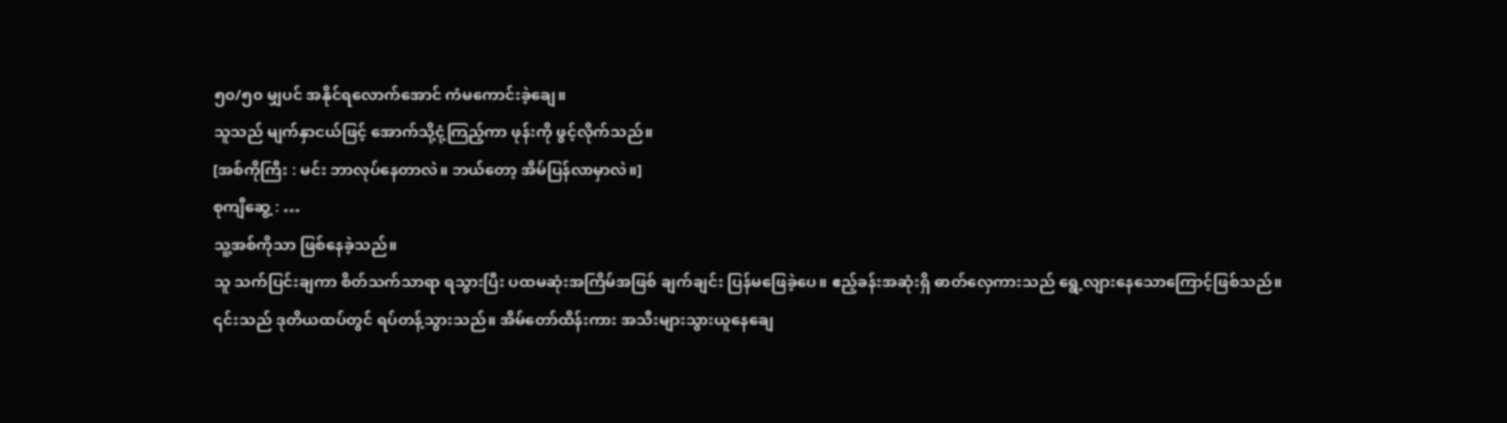၅၀/၅၀ မျှပင် အနိုင်ရလောက်အောင် ကံမကောင်းခဲ့ချေ။
သူသည် မျက်နှာငယ်ဖြင့် အောက်သို့ငုံ့ကြည့်ကာ ဖုန်းကို ဖွင့်လိုက်သည်။
[အစ်ကိုကြီး : မင်း ဘာလုပ်နေတာလဲ။ ဘယ်တော့ အိမ်ပြန်လာမှာလဲ။]
စုကျီဆွေ့ : …
သူ့အစ်ကိုသာ ဖြစ်နေခဲ့သည်။
သူ သက်ပြင်းချကာ စိတ်သက်သာရာ ရသွားပြီး ပထမဆုံးအကြိမ်အဖြစ် ချက်ချင်း ပြန်မဖြေခဲ့ပေ။ ဧည့်ခန်းအဆုံးရှိ ဓာတ်လှေကားသည် ရွေ့လျားနေသောကြောင့်ဖြစ်သည်။
၎င်းသည် ဒုတိယထပ်တွင် ရပ်တန့်သွားသည်။ အိမ်တော်ထိန်းကား အသီးများသွားယူနေချေ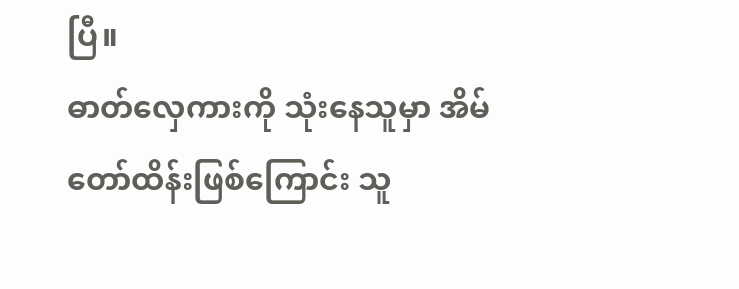ပြီ။
ဓာတ်လှေကားကို သုံးနေသူမှာ အိမ်တော်ထိန်းဖြစ်ကြောင်း သူ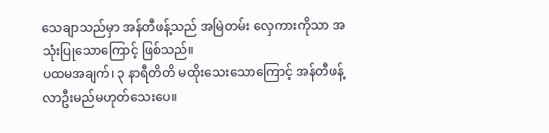သေချာသည်မှာ အန်တီဖန့်သည် အမြဲတမ်း လှေကားကိုသာ အသုံးပြုသောကြောင့် ဖြစ်သည်။
ပထမအချက်၊ ၃ နာရီတိတိ မထိုးသေးသောကြောင့် အန်တီဖန့် လာဦးမည်မဟုတ်သေးပေ။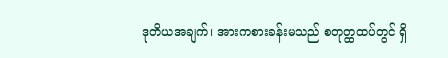ဒုတိယအချက်၊ အားကစားခန်းမသည် စတုတ္ထထပ်တွင် ရှိ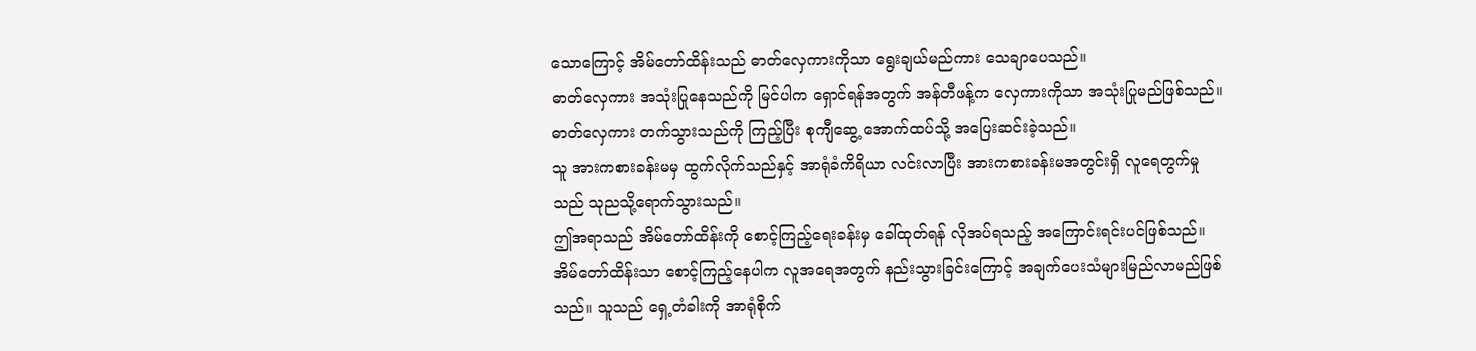သောကြောင့် အိမ်တော်ထိန်းသည် ဓာတ်လှေကားကိုသာ ရွေးချယ်မည်ကား သေချာပေသည်။
ဓာတ်လှေကား အသုံးပြုနေသည်ကို မြင်ပါက ရှောင်ရန်အတွက် အန်တီဖန့်က လှေကားကိုသာ အသုံးပြုမည်ဖြစ်သည်။
ဓာတ်လှေကား တက်သွားသည်ကို ကြည့်ပြီး စုကျီဆွေ့ အောက်ထပ်သို့ အပြေးဆင်းခဲ့သည်။
သူ အားကစားခန်းမမှ ထွက်လိုက်သည်နှင့် အာရုံခံကိရိယာ လင်းလာပြီး အားကစားခန်းမအတွင်းရှိ လူရေတွက်မှုသည် သုညသို့ရောက်သွားသည်။
ဤအရာသည် အိမ်တော်ထိန်းကို စောင့်ကြည့်ရေးခန်းမှ ခေါ်ထုတ်ရန် လိုအပ်ရသည့် အကြောင်းရင်းပင်ဖြစ်သည်။
အိမ်တော်ထိန်းသာ စောင့်ကြည့်နေပါက လူအရေအတွက် နည်းသွားခြင်းကြောင့် အချက်ပေးသံများမြည်လာမည်ဖြစ်သည်။ သူသည် ရှေ့တံခါးကို အာရုံစိုက်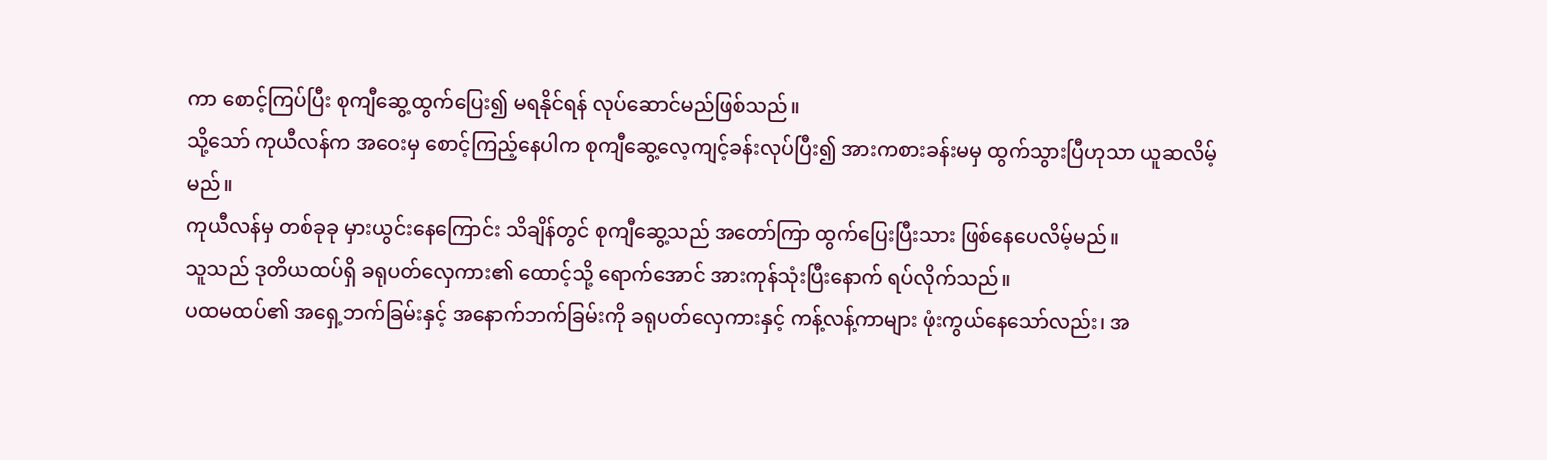ကာ စောင့်ကြပ်ပြီး စုကျီဆွေ့ထွက်ပြေး၍ မရနိုင်ရန် လုပ်ဆောင်မည်ဖြစ်သည်။
သို့သော် ကုယီလန်က အဝေးမှ စောင့်ကြည့်နေပါက စုကျီဆွေ့လေ့ကျင့်ခန်းလုပ်ပြီး၍ အားကစားခန်းမမှ ထွက်သွားပြီဟုသာ ယူဆလိမ့်မည်။
ကုယီလန်မှ တစ်ခုခု မှားယွင်းနေကြောင်း သိချိန်တွင် စုကျီဆွေ့သည် အတော်ကြာ ထွက်ပြေးပြီးသား ဖြစ်နေပေလိမ့်မည်။
သူသည် ဒုတိယထပ်ရှိ ခရုပတ်လှေကား၏ ထောင့်သို့ ရောက်အောင် အားကုန်သုံးပြီးနောက် ရပ်လိုက်သည်။
ပထမထပ်၏ အရှေ့ဘက်ခြမ်းနှင့် အနောက်ဘက်ခြမ်းကို ခရုပတ်လှေကားနှင့် ကန့်လန့်ကာများ ဖုံးကွယ်နေသော်လည်း၊ အ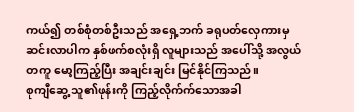ကယ်၍ တစ်စုံတစ်ဦးသည် အရှေ့ဘက် ခရုပတ်လှေကားမှ ဆင်းလာပါက နှစ်ဖက်စလုံးရှိ လူများသည် အပေါ်သို့ အလွယ်တကူ မော့ကြည့်ပြီး အချင်းချင်း မြင်နိုင်ကြသည်။
စုကျီဆွေ့ သူ၏ဖုန်းကို ကြည့်လိုက်က်သောအခါ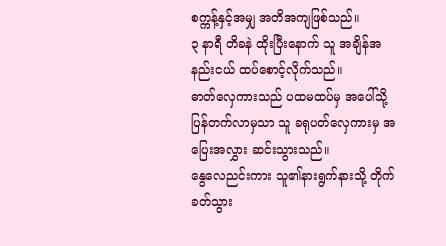စက္ကန့်နှင့်အမျှ အတိအကျဖြစ်သည်။
၃ နာရီ တိခနဲ ထိုးပြီးနောက် သူ အချိန်အနည်းငယ် ထပ်စောင့်လိုက်သည်။
ဓာတ်လှေကားသည် ပထမထပ်မှ အပေါ်သို့ ပြန်တက်လာမှသာ သူ ခရုပတ်လှေကားမှ အပြေးအလွှား ဆင်းသွားသည်။
နွေလေညင်းကား သူ၏နားရွက်နားသို့ တိုက်ခတ်သွား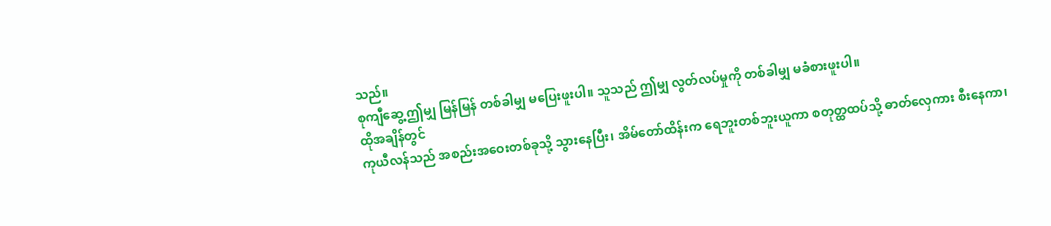သည်။
စုကျီဆွေ့ ဤမျှ မြန်မြန် တစ်ခါမျှ မပြေးဖူးပါ။ သူသည် ဤမျှ လွတ်လပ်မှုကို တစ်ခါမျှ မခံစားဖူးပါ။
ထိုအချိန်တွင်
ကုယီလန်သည် အစည်းအဝေးတစ်ခုသို့ သွားနေပြီး၊ အိမ်တော်ထိန်းက ရေဘူးတစ်ဘူးယူကာ စတုတ္ထထပ်သို့ ဓာတ်လှေကား စီးနေကာ၊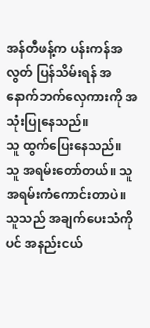အန်တီဖန့်က ပန်းကန်အလွတ် ပြန်သိမ်းရန် အနောက်ဘက်လှေကားကို အသုံးပြုနေသည်။
သူ ထွက်ပြေးနေသည်။
သူ အရမ်းတော်တယ်။ သူ အရမ်းကံကောင်းတာပဲ။
သူသည် အချက်ပေးသံကိုပင် အနည်းငယ်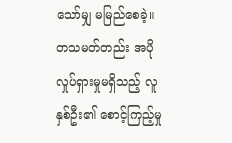သော်မျှ မမြည်စေခဲ့။ တသမတ်တည်း အပိုလှုပ်ရှားမှုမရှိသည့် လူနှစ်ဦး၏ စောင့်ကြည့်မှု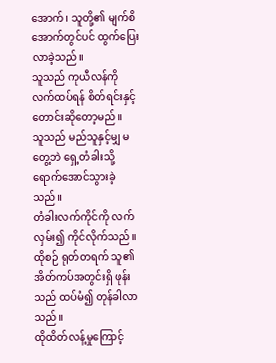အောက်၊ သူတို့၏ မျက်စိအောက်တွင်ပင် ထွက်ပြေးလာခဲ့သည်။
သူသည် ကုယီလန်ကို လက်ထပ်ရန် စိတ်ရင်းနှင့် တောင်းဆိုတော့မည်။
သူသည် မည်သူနှင့်မျှ မတွေ့ဘဲ ရှေ့တံခါးသို့ ရောက်အောင်သွားခဲ့သည်။
တံခါးလက်ကိုင်ကို လက်လှမ်း၍ ကိုင်လိုက်သည်။
ထိုစဉ် ရုတ်တရက် သူ၏ အိတ်ကပ်အတွင်းရှိ ဖုန်းသည် ထပ်မံ၍ တုန်ခါလာသည်။
ထိုထိတ်လန့်မှုကြောင့်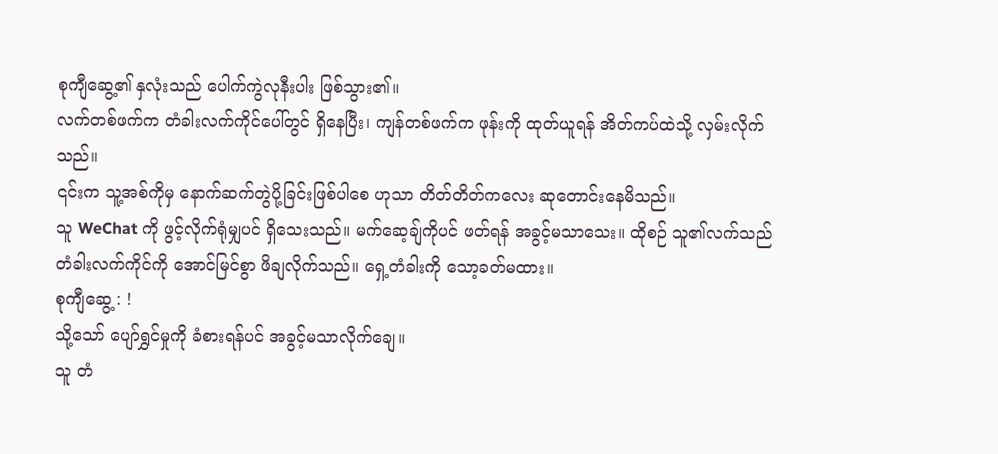စုကျီဆွေ့၏ နှလုံးသည် ပေါက်ကွဲလုနီးပါး ဖြစ်သွား၏။
လက်တစ်ဖက်က တံခါးလက်ကိုင်ပေါ်တွင် ရှိနေပြီး၊ ကျန်တစ်ဖက်က ဖုန်းကို ထုတ်ယူရန် အိတ်ကပ်ထဲသို့ လှမ်းလိုက်သည်။
၎င်းက သူ့အစ်ကိုမှ နောက်ဆက်တွဲပို့ခြင်းဖြစ်ပါစေ ဟုသာ တိတ်တိတ်ကလေး ဆုတောင်းနေမိသည်။
သူ WeChat ကို ဖွင့်လိုက်ရုံမျှပင် ရှိသေးသည်။ မက်ဆေ့ချ်ကိုပင် ဖတ်ရန် အခွင့်မသာသေး။ ထိုစဉ် သူ၏လက်သည် တံခါးလက်ကိုင်ကို အောင်မြင်စွာ ဖိချလိုက်သည်။ ရှေ့တံခါးကို သော့ခတ်မထား။
စုကျီဆွေ့ : !
သို့သော် ပျော်ရွှင်မှုကို ခံစားရန်ပင် အခွင့်မသာလိုက်ချေ။
သူ တံ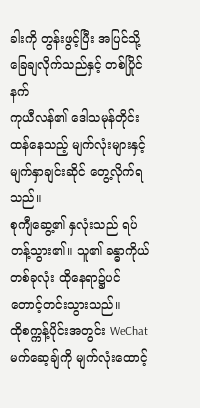ခါးကို တွန်းဖွင့်ပြီး အပြင်သို့ ခြေချလိုက်သည်နှင့် တစ်ပြိုင်နက်
ကုယီလန်၏ ဒေါသမုန်တိုင်းထန်နေသည့် မျက်လုံးများနှင့် မျက်နှာချင်းဆိုင် တွေ့လိုက်ရသည်။
စုကျီဆွေ့၏ နှလုံးသည် ရပ်တန့်သွား၏။ သူ၏ ခန္ဓာကိုယ်တစ်ခုလုံး ထိုနေရာ၌ပင် တောင့်တင်းသွားသည်။
ထိုစက္ကန့်ပိုင်းအတွင်း WeChat မက်ဆေ့ချ်ကို မျက်လုံးထောင့်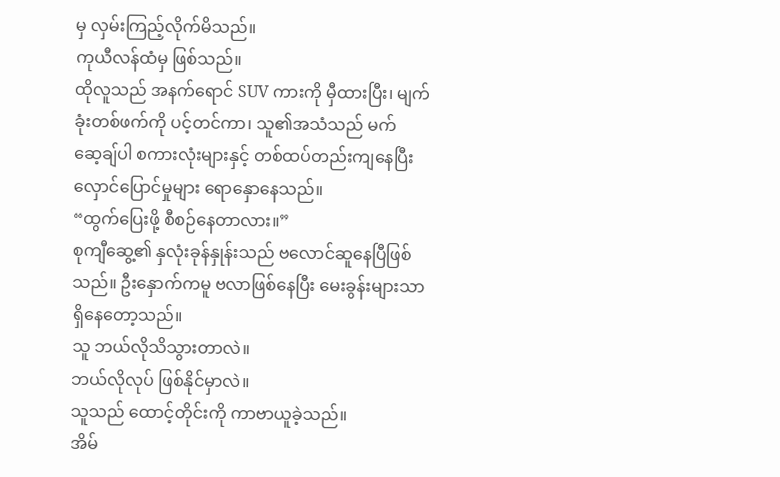မှ လှမ်းကြည့်လိုက်မိသည်။
ကုယီလန်ထံမှ ဖြစ်သည်။
ထိုလူသည် အနက်ရောင် SUV ကားကို မှီထားပြီး၊ မျက်ခုံးတစ်ဖက်ကို ပင့်တင်ကာ၊ သူ၏အသံသည် မက်ဆေ့ချ်ပါ စကားလုံးများနှင့် တစ်ထပ်တည်းကျနေပြီး လှောင်ပြောင်မှုများ ရောနှောနေသည်။
“ထွက်ပြေးဖို့ စီစဉ်နေတာလား။”
စုကျီဆွေ့၏ နှလုံးခုန်နှုန်းသည် ဗလောင်ဆူနေပြီဖြစ်သည်။ ဦးနှောက်ကမူ ဗလာဖြစ်နေပြီး မေးခွန်းများသာ ရှိနေတော့သည်။
သူ ဘယ်လိုသိသွားတာလဲ။
ဘယ်လိုလုပ် ဖြစ်နိုင်မှာလဲ။
သူသည် ထောင့်တိုင်းကို ကာဗာယူခဲ့သည်။
အိမ်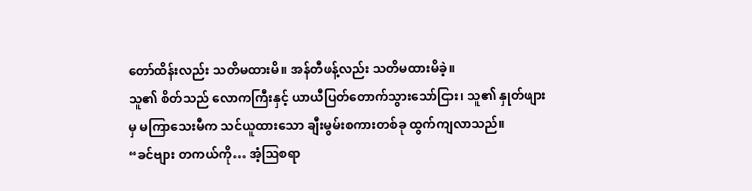တော်ထိန်းလည်း သတိမထားမိ။ အန်တီဖန့်လည်း သတိမထားမိခဲ့။
သူ၏ စိတ်သည် လောကကြီးနှင့် ယာယီပြတ်တောက်သွားသော်ငြား၊ သူ၏ နှုတ်ဖျားမှ မကြာသေးမီက သင်ယူထားသော ချီးမွမ်းစကားတစ်ခု ထွက်ကျလာသည်။
“ခင်ဗျား တကယ်ကို… အံ့ဩစရာ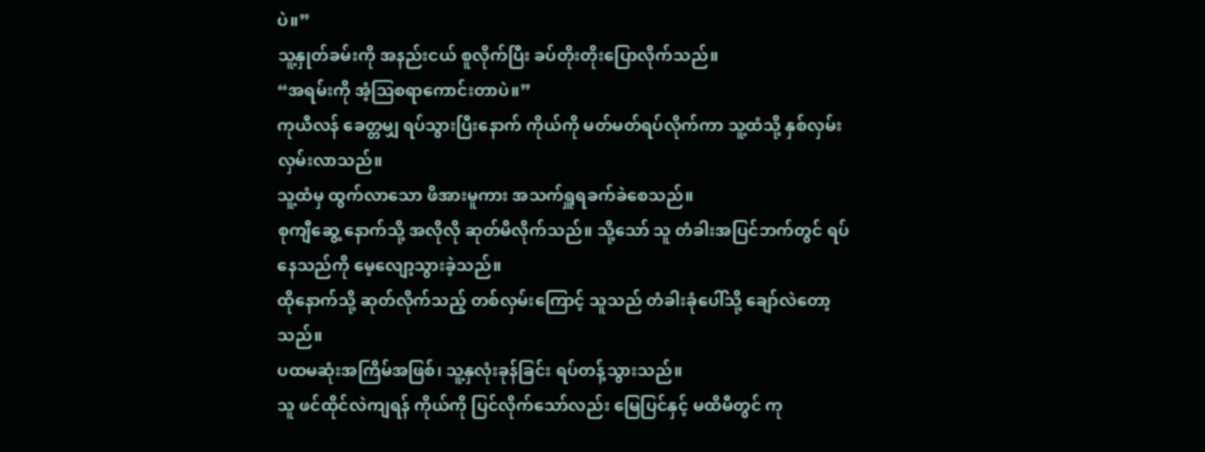ပဲ။”
သူ့နှုတ်ခမ်းကို အနည်းငယ် စူလိုက်ပြီး ခပ်တိုးတိုးပြောလိုက်သည်။
“အရမ်းကို အံ့ဩစရာကောင်းတာပဲ။”
ကုယီလန် ခေတ္တမျှ ရပ်သွားပြီးနောက် ကိုယ်ကို မတ်မတ်ရပ်လိုက်ကာ သူ့ထံသို့ နှစ်လှမ်း လှမ်းလာသည်။
သူ့ထံမှ ထွက်လာသော ဖိအားမူကား အသက်ရှူရခက်ခဲစေသည်။
စုကျီဆွေ့ နောက်သို့ အလိုလို ဆုတ်မိလိုက်သည်။ သို့သော် သူ တံခါးအပြင်ဘက်တွင် ရပ်နေသည်ကို မေ့လျော့သွားခဲ့သည်။
ထိုနောက်သို့ ဆုတ်လိုက်သည့် တစ်လှမ်းကြောင့် သူသည် တံခါးခုံပေါ်သို့ ချော်လဲတော့သည်။
ပထမဆုံးအကြိမ်အဖြစ်၊ သူ့နှလုံးခုန်ခြင်း ရပ်တန့်သွားသည်။
သူ ဖင်ထိုင်လဲကျရန် ကိုယ်ကို ပြင်လိုက်သော်လည်း မြေပြင်နှင့် မထိမီတွင် ကု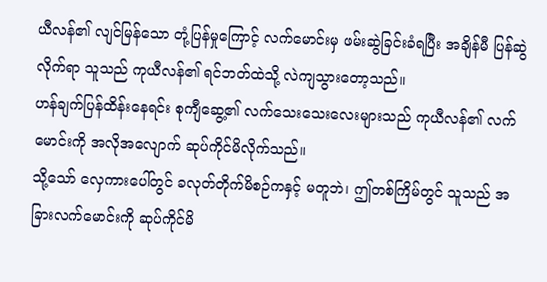ယီလန်၏ လျင်မြန်သော တုံ့ပြန်မှုကြောင့် လက်မောင်းမှ ဖမ်းဆွဲခြင်းခံရပြီး အချိန်မီ ပြန်ဆွဲလိုက်ရာ သူသည် ကုယီလန်၏ ရင်ဘတ်ထဲသို့ လဲကျသွားတော့သည်။
ဟန်ချက်ပြန်ထိန်းနေရင်း စုကျီဆွေ့၏ လက်သေးသေးလေးများသည် ကုယီလန်၏ လက်မောင်းကို အလိုအလျောက် ဆုပ်ကိုင်မိလိုက်သည်။
သို့သော် လှေကားပေါ်တွင် ခလုတ်တိုက်မိစဉ်ကနှင့် မတူဘဲ၊ ဤတစ်ကြိမ်တွင် သူသည် အခြားလက်မောင်းကို ဆုပ်ကိုင်မိ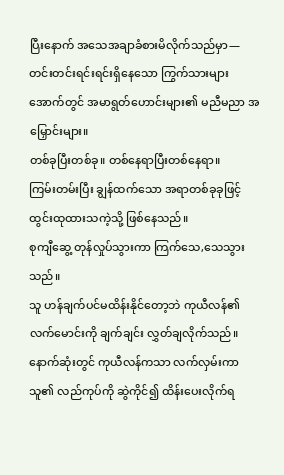ပြီးနောက် အသေအချာခံစားမိလိုက်သည်မှာ—
တင်းတင်းရင်းရင်းရှိနေသော ကြွက်သားများအောက်တွင် အမာရွတ်ဟောင်းများ၏ မညီမညာ အမြှောင်းများ။
တစ်ခုပြီးတစ်ခု။ တစ်နေရာပြီးတစ်နေရာ။
ကြမ်းတမ်းပြီး ချွန်ထက်သော အရာတစ်ခုခုဖြင့် ထွင်းထုထားသကဲ့သို့ ဖြစ်နေသည်။
စုကျီဆွေ့ တုန်လှုပ်သွားကာ ကြက်သေ,သေသွားသည်။
သူ ဟန်ချက်ပင်မထိန်းနိုင်တော့ဘဲ ကုယီလန်၏ လက်မောင်းကို ချက်ချင်း လွှတ်ချလိုက်သည်။
နောက်ဆုံးတွင် ကုယီလန်ကသာ လက်လှမ်းကာ သူ၏ လည်ကုပ်ကို ဆွဲကိုင်၍ ထိန်းပေးလိုက်ရ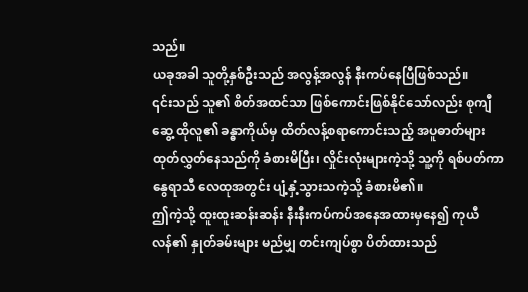သည်။
ယခုအခါ သူတို့နှစ်ဦးသည် အလွန့်အလွန် နီးကပ်နေပြီဖြစ်သည်။
၎င်းသည် သူ၏ စိတ်အထင်သာ ဖြစ်ကောင်းဖြစ်နိုင်သော်လည်း စုကျီဆွေ့ ထိုလူ၏ ခန္ဓာကိုယ်မှ ထိတ်လန့်စရာကောင်းသည့် အပူဓာတ်များ ထုတ်လွှတ်နေသည်ကို ခံစားမိပြီး၊ လှိုင်းလုံးများကဲ့သို့ သူ့ကို ရစ်ပတ်ကာ နွေရာသီ လေထုအတွင်း ပျံ့နှံ့သွားသကဲ့သို့ ခံစားမိ၏။
ဤကဲ့သို့ ထူးထူးဆန်းဆန်း နီးနီးကပ်ကပ်အနေအထားမှနေ၍ ကုယီလန်၏ နှုတ်ခမ်းများ မည်မျှ တင်းကျပ်စွာ ပိတ်ထားသည်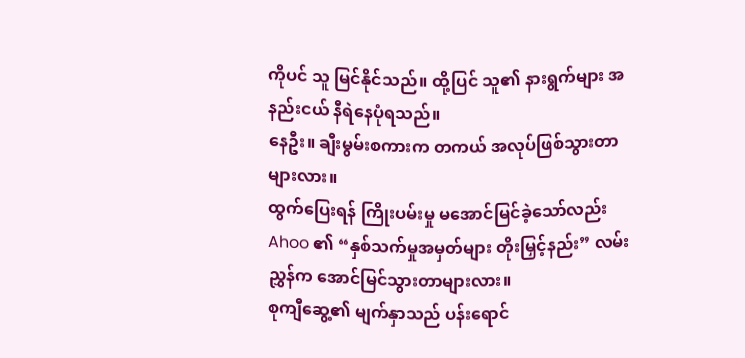ကိုပင် သူ မြင်နိုင်သည်။ ထို့ပြင် သူ၏ နားရွက်များ အနည်းငယ် နီရဲနေပုံရသည်။
နေဦး။ ချီးမွမ်းစကားက တကယ် အလုပ်ဖြစ်သွားတာများလား။
ထွက်ပြေးရန် ကြိုးပမ်းမှု မအောင်မြင်ခဲ့သော်လည်း Ahoo ၏ “နှစ်သက်မှုအမှတ်များ တိုးမြှင့်နည်း” လမ်းညွှန်က အောင်မြင်သွားတာများလား။
စုကျီဆွေ့၏ မျက်နှာသည် ပန်းရောင်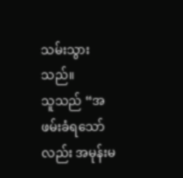သမ်းသွားသည်။
သူသည် “အဖမ်းခံရသော်လည်း အမုန်းမ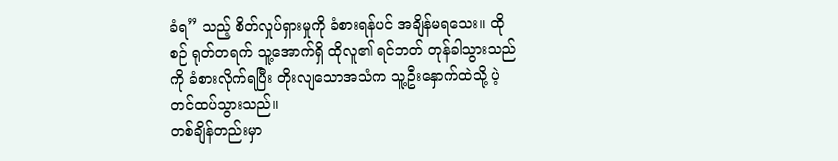ခံရ” သည့် စိတ်လှုပ်ရှားမှုကို ခံစားရန်ပင် အချိန်မရသေး။ ထိုစဉ် ရုတ်တရက် သူ့အောက်ရှိ ထိုလူ၏ ရင်ဘတ် တုန်ခါသွားသည်ကို ခံစားလိုက်ရပြီး တိုးလျသောအသံက သူ့ဦးနှောက်ထဲသို့ ပဲ့တင်ထပ်သွားသည်။
တစ်ချိန်တည်းမှာ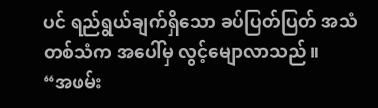ပင် ရည်ရွယ်ချက်ရှိသော ခပ်ပြတ်ပြတ် အသံတစ်သံက အပေါ်မှ လွင့်မျောလာသည်။
“အဖမ်း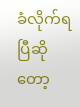ခံလိုက်ရပြီဆိုတော့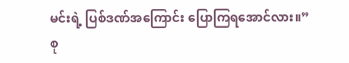မင်းရဲ့ ပြစ်ဒဏ်အကြောင်း ပြောကြရအောင်လား။”
စု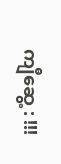ကျီဆွေ့ : !!!